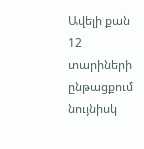Ավելի քան 12 տարիների ընթացքում նույնիսկ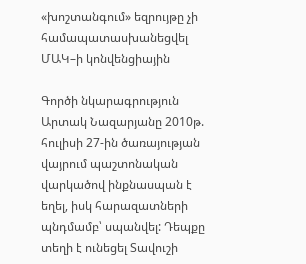«խոշտանգում» եզրույթը չի համապատասխանեցվել ՄԱԿ–ի կոնվենցիային

Գործի նկարագրություն
Արտակ Նազարյանը 2010թ. հուլիսի 27-ին ծառայության վայրում պաշտոնական վարկածով ինքնասպան է եղել, իսկ հարազատների պնդմամբ՝ սպանվել: Դեպքը տեղի է ունեցել Տավուշի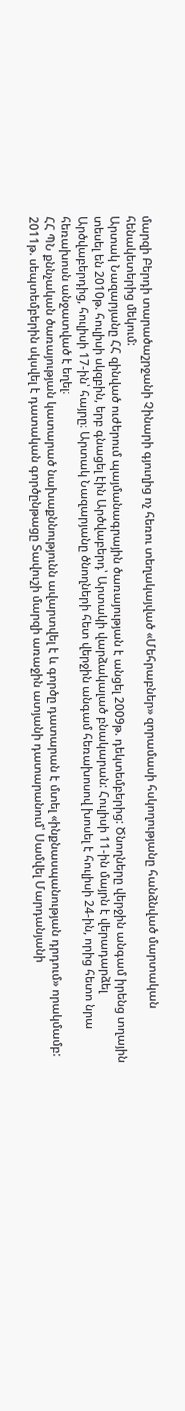մարզի Բերդի տարածաշրջանի Չինարի գյուղից ոչ հեռու տեղակայված «Մեհրաբներ» զորամասի հսկողությանը հանձնված մարտական հենակետերից մեկում:
Արտակ Նազարյանը ՀՀ զինված ուժերում պայմանագրային ծառայության է անցել 2009թ. դեկտեմբերից: Ծնողները վերջին անգամ իրենց տղային տեսել են 2010թ. հուլիսի սկզբին, երբ գնացել էին Արծվաբերդ՝ Արտակի վարձակալած բնակարան: Հուլիսի 11-ին մայրն է վերադարձել Արծվաբերդից, հուլիսի 17-ին՝ հայրը։ Արտակ Նազարյանը ծնողների հետ վերջին անգամ հեռախոսով խոսել է հուլիսի 24-ին, որից հետո նրա հեռախոսն անջատված է եղել։
ՀՀ ՊՆ քննչական ծառայության կատարած նախաքննությունն ավարտվել է և գործը դատարան է մտել «ինքնասպանության դրդում» որակմամբ: 2011թ. սեպտեմբերին սկսվել է դատական գործընթացը Տավուշի մարզի առաջին ատյանի դատարանում՝ Սամվել Մարդանյանի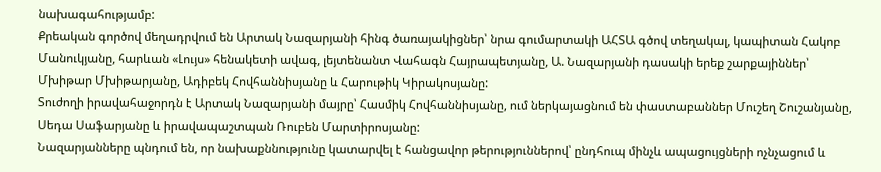նախագահությամբ:
Քրեական գործով մեղադրվում են Արտակ Նազարյանի հինգ ծառայակիցներ՝ նրա գումարտակի ԱՀՏԱ գծով տեղակալ, կապիտան Հակոբ Մանուկյանը, հարևան «Լույս» հենակետի ավագ, լեյտենանտ Վահագն Հայրապետյանը, Ա. Նազարյանի դասակի երեք շարքայիններ՝ Մխիթար Մխիթարյանը, Ադիբեկ Հովհաննիսյանը և Հարութիկ Կիրակոսյանը:
Տուժողի իրավահաջորդն է Արտակ Նազարյանի մայրը՝ Հասմիկ Հովհաննիսյանը, ում ներկայացնում են փաստաբաններ Մուշեղ Շուշանյանը, Սեդա Սաֆարյանը և իրավապաշտպան Ռուբեն Մարտիրոսյանը:
Նազարյանները պնդում են, որ նախաքննությունը կատարվել է հանցավոր թերություններով՝ ընդհուպ մինչև ապացույցների ոչնչացում և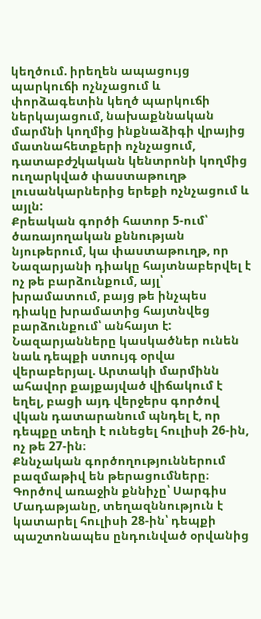կեղծում. իրեղեն ապացույց պարկուճի ոչնչացում և փորձագետին կեղծ պարկուճի ներկայացում, նախաքննական մարմնի կողմից ինքնաձիգի վրայից մատնահետքերի ոչնչացում, դատաբժշկական կենտրոնի կողմից ուղարկված փաստաթուղթ լուսանկարներից երեքի ոչնչացում և այլն:
Քրեական գործի հատոր 5-ում՝ ծառայողական քննության նյութերում, կա փաստաթուղթ, որ Նազարյանի դիակը հայտնաբերվել է ոչ թե բարձունքում, այլ՝ խրամատում, բայց թե ինչպես դիակը խրամատից հայտնվեց բարձունքում՝ անհայտ է: Նազարյանները կասկածներ ունեն նաև դեպքի ստույգ օրվա վերաբերյալ. Արտակի մարմինն ահավոր քայքայված վիճակում է եղել, բացի այդ վերջերս գործով վկան դատարանում պնդել է, որ դեպքը տեղի է ունեցել հուլիսի 26-ին, ոչ թե 27-ին։
Քննչական գործողություններում բազմաթիվ են թերացումները։ Գործով առաջին քննիչը՝ Սարգիս Մադաթյանը, տեղազննություն է կատարել հուլիսի 28-ին՝ դեպքի պաշտոնապես ընդունված օրվանից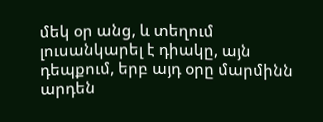մեկ օր անց, և տեղում լուսանկարել է դիակը, այն դեպքում, երբ այդ օրը մարմինն արդեն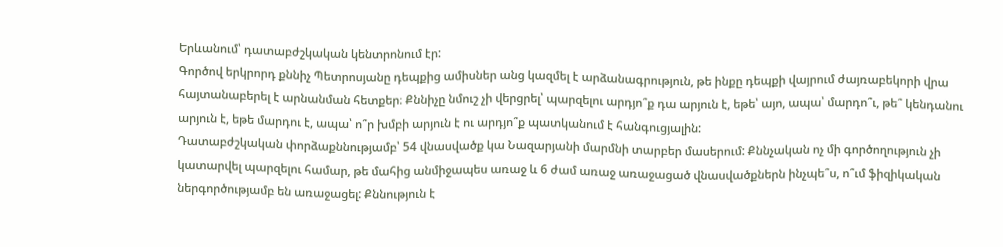Երևանում՝ դատաբժշկական կենտրոնում էր:
Գործով երկրորդ քննիչ Պետրոսյանը դեպքից ամիսներ անց կազմել է արձանագրություն, թե ինքը դեպքի վայրում ժայռաբեկորի վրա հայտանաբերել է արնանման հետքեր։ Քննիչը նմուշ չի վերցրել՝ պարզելու արդյո՞ք դա արյուն է, եթե՝ այո, ապա՝ մարդո՞ւ, թե՞ կենդանու արյուն է, եթե մարդու է, ապա՝ ո՞ր խմբի արյուն է ու արդյո՞ք պատկանում է հանգուցյալին:
Դատաբժշկական փորձաքննությամբ՝ 54 վնասվածք կա Նազարյանի մարմնի տարբեր մասերում: Քննչական ոչ մի գործողություն չի կատարվել պարզելու համար, թե մահից անմիջապես առաջ և 6 ժամ առաջ առաջացած վնասվածքներն ինչպե՞ս, ո՞ւմ ֆիզիկական ներգործությամբ են առաջացել: Քննություն է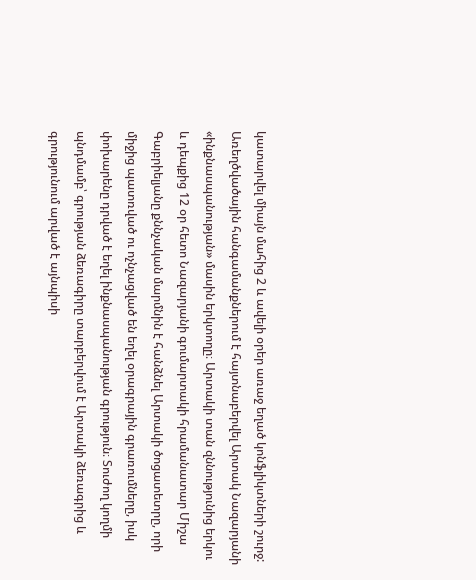կատարվել միայն մահից 2 և ավելի օրեր առաջ եղած կոնֆլիկտների շուրջ:
Առեղծվածային հանգամանքներում է հայտնաբերվել Արտակ Նազարյանի «ինքնասպանության» մասին երկտողը։ Արտակի տան զննությունից երկու և դեպքից 12 օր հետո Նազարյանի գումարտակի հրամանատար Միշա Գաբրիելյանը քննչական մարմնին է հանձնել Արտակի ծոցատետրը, որի միջից պատռված ու ոչնչացված են եղել օրագրային գրառումները, իսկ փոխարենը դրված է եղել ինքնասպանության գրություն։ Տուժող կողմի պնդմամբ՝ գրության ձեռագիրը տարբերվում է Արտակի ձեռագրից և գրությունում արված է այնպիսի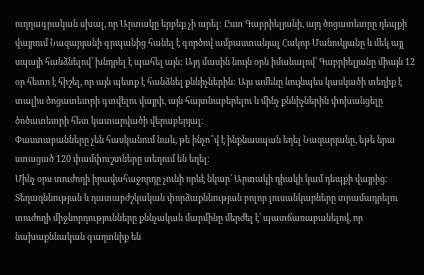ուղղագրական սխալ, որ Արտակը երբեք չի արել: Ըստ Գաբրիելյանի, այդ ծոցատետրը դեպքի վայրում Նազարյանի գրպանից հանել է գործով ամբաստանյալ Հակոբ Մանուկյանը և մեկ այլ սպայի հանձնելով՝ խնդրել է պահել այն: Այդ մասին նույն օրն իմանալով՝ Գաբրիելյանը միայն 12 օր հետո է հիշել, որ այն պետք է հանձնել քննիչներին: Այս ամենը նույնպես կասկածի տեղիք է տալիս ծոցատետրի գտվելու վայրի, այն հայտնաբերելու և մինչ քննիչներին փոխանցելը ծոծատետրի հետ կատարվածի վերաբերյալ։
Փաստաբանները չեն հասկանում նաև, թե ինչո՞վ է ինքնասպան եղել Նազարյանը, եթե նրա ստացած 120 փամփուշտները տեղում են եղել:
Մինչ օրս տուժողի իրավահաջորդը չունի որևէ նկար՝ Արտակի դիակի կամ դեպքի վայրից։ Տեղազննության և դատաբժշկական փորձաքննության բոլոր լուսանկարները տրամադրելու տուժողի միջնորդությունները քննչական մարմինը մերժել է՝ պատճառաբանելով, որ նախաքննական գաղտնիք են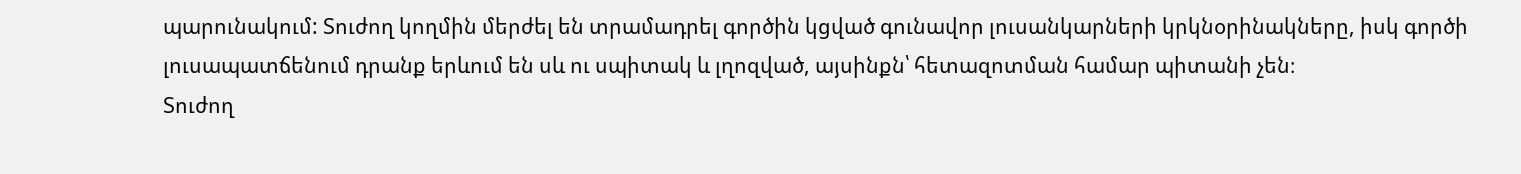պարունակում: Տուժող կողմին մերժել են տրամադրել գործին կցված գունավոր լուսանկարների կրկնօրինակները, իսկ գործի լուսապատճենում դրանք երևում են սև ու սպիտակ և լղոզված, այսինքն՝ հետազոտման համար պիտանի չեն։
Տուժող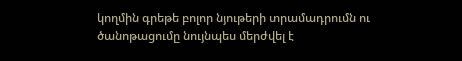կողմին գրեթե բոլոր նյութերի տրամադրումն ու ծանոթացումը նույնպես մերժվել է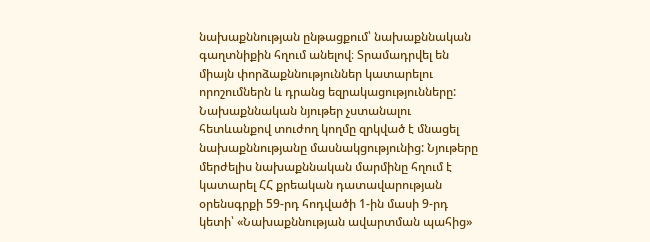նախաքննության ընթացքում՝ նախաքննական գաղտնիքին հղում անելով։ Տրամադրվել են միայն փորձաքննություններ կատարելու որոշումներն և դրանց եզրակացությունները:
Նախաքննական նյութեր չստանալու հետևանքով տուժող կողմը զրկված է մնացել նախաքննությանը մասնակցությունից: Նյութերը մերժելիս նախաքննական մարմինը հղում է կատարել ՀՀ քրեական դատավարության օրենսգրքի 59-րդ հոդվածի 1-ին մասի 9-րդ կետի՝ «Նախաքննության ավարտման պահից»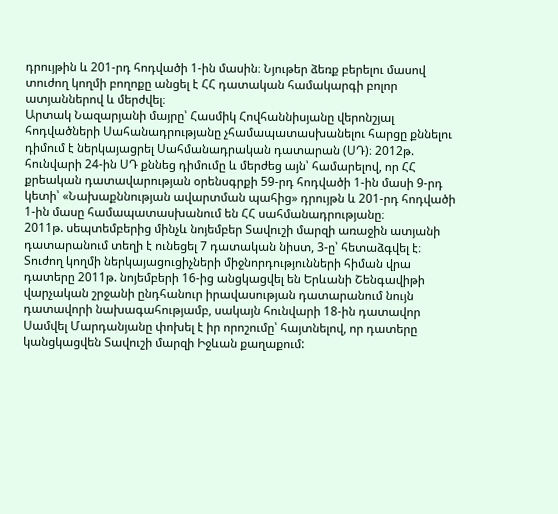դրույթին և 201-րդ հոդվածի 1-ին մասին։ Նյութեր ձեռք բերելու մասով տուժող կողմի բողոքը անցել է ՀՀ դատական համակարգի բոլոր ատյաններով և մերժվել։
Արտակ Նազարյանի մայրը՝ Հասմիկ Հովհաննիսյանը վերոնշյալ հոդվածների Սահանադրությանը չհամապատասխանելու հարցը քննելու դիմում է ներկայացրել Սահմանադրական դատարան (ՍԴ)։ 2012թ. հունվարի 24-ին ՍԴ քննեց դիմումը և մերժեց այն՝ համարելով, որ ՀՀ քրեական դատավարության օրենսգրքի 59-րդ հոդվածի 1-ին մասի 9-րդ կետի՝ «Նախաքննության ավարտման պահից» դրույթն և 201-րդ հոդվածի 1-ին մասը համապատասխանում են ՀՀ սահմանադրությանը։
2011թ. սեպտեմբերից մինչև նոյեմբեր Տավուշի մարզի առաջին ատյանի դատարանում տեղի է ունեցել 7 դատական նիստ, 3-ը՝ հետաձգվել է։
Տուժող կողմի ներկայացուցիչների միջնորդությունների հիման վրա դատերը 2011թ. նոյեմբերի 16-ից անցկացվել են Երևանի Շենգավիթի վարչական շրջանի ընդհանուր իրավասության դատարանում նույն դատավորի նախագահությամբ, սակայն հունվարի 18-ին դատավոր Սամվել Մարդանյանը փոխել է իր որոշումը՝ հայտնելով, որ դատերը կանցկացվեն Տավուշի մարզի Իջևան քաղաքում: